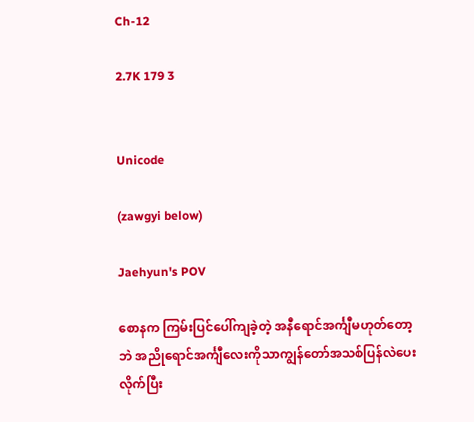Ch-12

2.7K 179 3


Unicode

(zawgyi below)

Jaehyun's POV

စောနက ကြမ်းပြင်ပေါ်ကျခဲ့တဲ့ အနီရောင်အင်္ကျီမဟုတ်တော့ဘဲ အညိုရောင်အင်္ကျီလေးကိုသာကျွန်တော်အသစ်ပြန်လဲပေးလိုက်ပြီး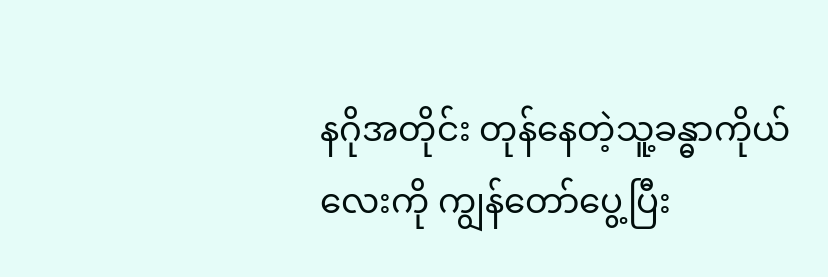နဂိုအတိုင်း တုန်နေတဲ့သူ့ခန္ဓာကိုယ်လေးကို ကျွန်တော်ပွေ့ပြီး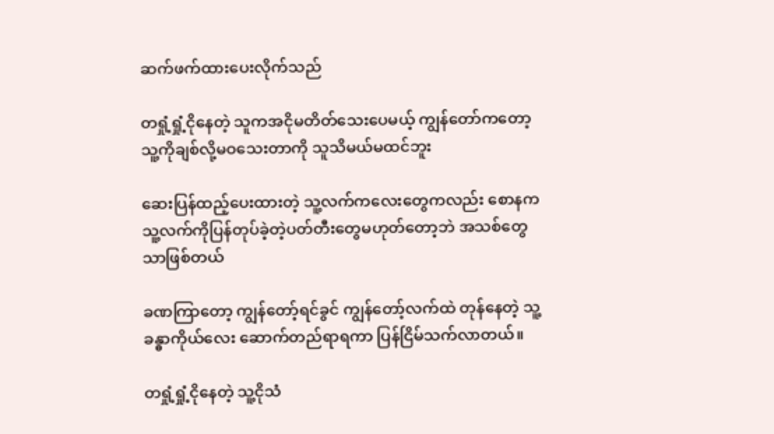ဆက်ဖက်ထားပေးလိုက်သည်

တရှုံ့ရှုံ့ငိုနေတဲ့ သူကအငိုမတိတ်သေးပေမယ့် ကျွန်တော်ကတော့သူ့ကိုချစ်လို့မဝသေးတာကို သူသိမယ်မထင်ဘူး

ဆေးပြန်ထည့်ပေးထားတဲ့ သူ့လက်ကလေးတွေကလည်း စောနက သူ့လက်ကိုပြန်တုပ်ခဲ့တဲ့ပတ်တီးတွေမဟုတ်တော့ဘဲ အသစ်တွေသာဖြစ်တယ်

ခဏကြာတော့ ကျွန်တော့်ရင်ခွင် ကျွန်တော့်လက်ထဲ တုန်နေတဲ့ သူ့ခန္ဓာကိုယ်လေး ဆောက်တည်ရာရကာ ပြန်ငြိမ်သက်လာတယ်။

တရှုံ့ရှုံ့ငိုနေတဲ့ သူ့ငိုသံ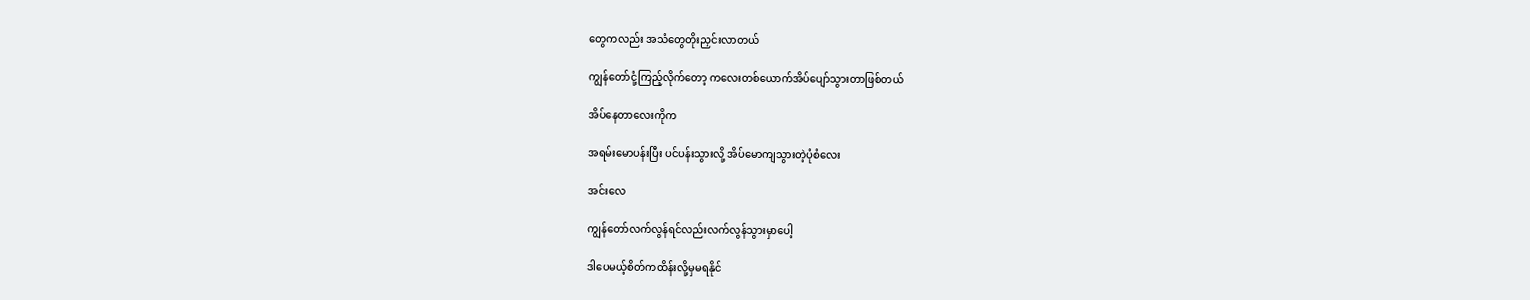တွေကလည်း အသံတွေတိုးညှင်းလာတယ်

ကျွန်တော်ငုံ့ကြည့်လိုက်တော့ ကလေးတစ်ယောက်အိပ်ပျော်သွားတာဖြစ်တယ်

အိပ်နေတာလေးကိုက

အရမ်းမောပန်းပြီး ပင်ပန်းသွားလို့ အိပ်မောကျသွားတဲ့ပုံစံလေး

အင်းလေ

ကျွန်တော်လက်လွန်ရင်လည်းလက်လွန်သွားမှာပေါ့

ဒါပေမယ့်စိတ်ကထိန်းလို့မှမရနိုင်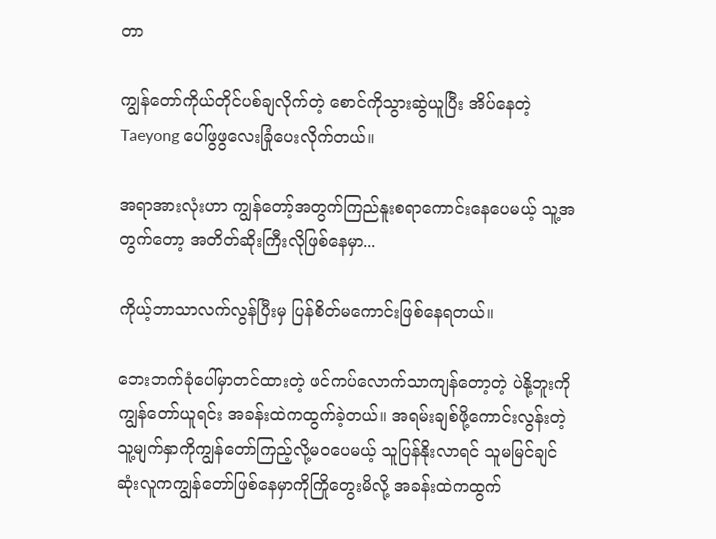တာ

ကျွန်တော်ကိုယ်တိုင်ပစ်ချလိုက်တဲ့ စောင်ကိုသွားဆွဲယူပြီး အိပ်နေတဲ့ Taeyong ပေါ်ဖွဖွလေးခြုံပေးလိုက်တယ်။

အရာအားလုံးဟာ ကျွန်တော့်အတွက်ကြည်နူးစရာကောင်းနေပေမယ့် သူ့အတွက်တော့ အတိတ်ဆိုးကြီးလိုဖြစ်နေမှာ...

ကိုယ့်ဘာသာလက်လွန်ပြီးမှ ပြန်စိတ်မကောင်းဖြစ်နေရတယ်။

ဘေးဘက်ခုံပေါ်မှာတင်ထားတဲ့ ဖင်ကပ်လောက်သာကျန်တော့တဲ့ ပဲနို့ဘူးကို ကျွန်တော်ယူရင်း အခန်းထဲကထွက်ခဲ့တယ်။ အရမ်းချစ်ဖို့ကောင်းလွန်းတဲ့သူ့မျက်နှာကိုကျွန်တော်ကြည့်လို့မဝပေမယ့် သူပြန်နိုးလာရင် သူမမြင်ချင်ဆုံးလူကကျွန်တော်ဖြစ်နေမှာကိုကြိုတွေးမိလို့ အခန်းထဲကထွက်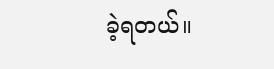ခဲ့ရတယ်။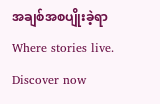အချစ်အစပျိုးခဲ့ရာWhere stories live. Discover now